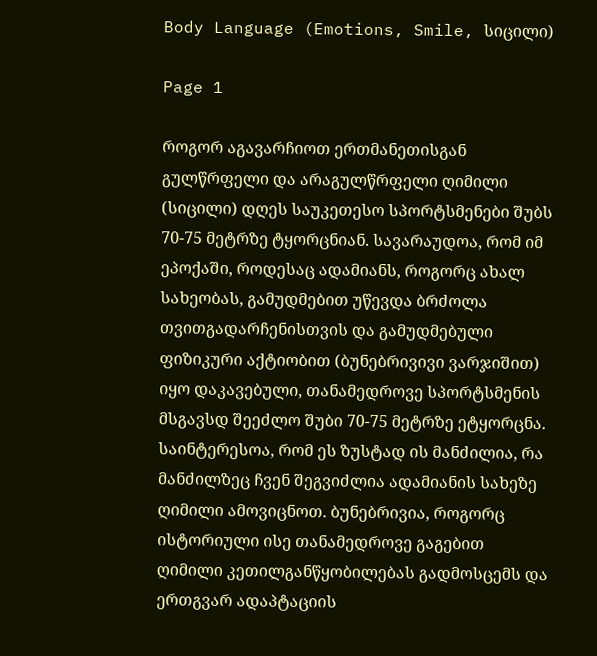Body Language (Emotions, Smile, სიცილი)

Page 1

როგორ აგავარჩიოთ ერთმანეთისგან გულწრფელი და არაგულწრფელი ღიმილი (სიცილი) დღეს საუკეთესო სპორტსმენები შუბს 70-75 მეტრზე ტყორცნიან. სავარაუდოა, რომ იმ ეპოქაში, როდესაც ადამიანს, როგორც ახალ სახეობას, გამუდმებით უწევდა ბრძოლა თვითგადარჩენისთვის და გამუდმებული ფიზიკური აქტიობით (ბუნებრივივი ვარჯიშით) იყო დაკავებული, თანამედროვე სპორტსმენის მსგავსდ შეეძლო შუბი 70-75 მეტრზე ეტყორცნა. საინტერესოა, რომ ეს ზუსტად ის მანძილია, რა მანძილზეც ჩვენ შეგვიძლია ადამიანის სახეზე ღიმილი ამოვიცნოთ. ბუნებრივია, როგორც ისტორიული ისე თანამედროვე გაგებით ღიმილი კეთილგანწყობილებას გადმოსცემს და ერთგვარ ადაპტაციის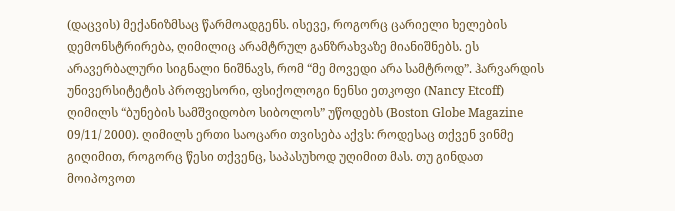(დაცვის) მექანიზმსაც წარმოადგენს. ისევე, როგორც ცარიელი ხელების დემონსტრირება, ღიმილიც არამტრულ განზრახვაზე მიანიშნებს. ეს არავერბალური სიგნალი ნიშნავს, რომ “მე მოვედი არა სამტროდ”. ჰარვარდის უნივერსიტეტის პროფესორი, ფსიქოლოგი ნენსი ეთკოფი (Nancy Etcoff) ღიმილს “ბუნების სამშვიდობო სიბოლოს” უწოდებს (Boston Globe Magazine 09/11/ 2000). ღიმილს ერთი საოცარი თვისება აქვს: როდესაც თქვენ ვინმე გიღიმით, როგორც წესი თქვენც, საპასუხოდ უღიმით მას. თუ გინდათ მოიპოვოთ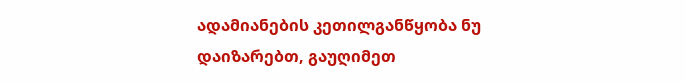ადამიანების კეთილგანწყობა ნუ დაიზარებთ, გაუღიმეთ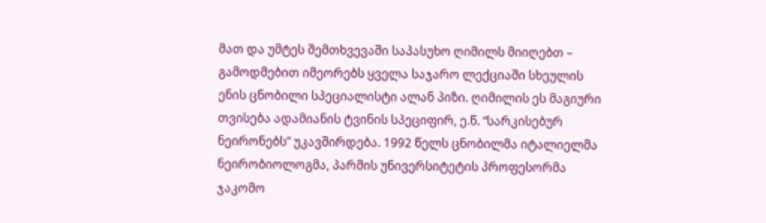მათ და უმტეს შემთხვევაში საპასუხო ღიმილს მიიღებთ – გამოდმებით იმეორებს ყველა საჯარო ლექციაში სხეულის ენის ცნობილი სპეციალისტი ალან პიზი. ღიმილის ეს მაგიური თვისება ადამიანის ტვინის სპეციფირ, ე.წ. “სარკისებურ ნეირონებს” უკავშირდება. 1992 წელს ცნობილმა იტალიელმა ნეირობიოლოგმა, პარმის უნივერსიტეტის პროფესორმა ჯაკომო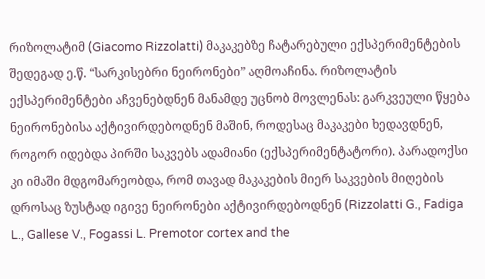რიზოლატიმ (Giacomo Rizzolatti) მაკაკებზე ჩატარებული ექსპერიმენტების შედეგად ე.წ. “სარკისებრი ნეირონები” აღმოაჩინა. რიზოლატის ექსპერიმენტები აჩვენებდნენ მანამდე უცნობ მოვლენას: გარკვეული წყება ნეირონებისა აქტივირდებოდნენ მაშინ, როდესაც მაკაკები ხედავდნენ, როგორ იდებდა პირში საკვებს ადამიანი (ექსპერიმენტატორი). პარადოქსი კი იმაში მდგომარეობდა, რომ თავად მაკაკების მიერ საკვების მიღების დროსაც ზუსტად იგივე ნეირონები აქტივირდებოდნენ (Rizzolatti G., Fadiga L., Gallese V., Fogassi L. Premotor cortex and the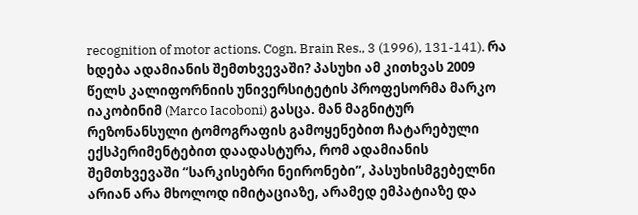recognition of motor actions. Cogn. Brain Res., 3 (1996), 131-141). რა ხდება ადამიანის შემთხვევაში? პასუხი ამ კითხვას 2009 წელს კალიფორნიის უნივერსიტეტის პროფესორმა მარკო იაკობინიმ (Marco Iacoboni) გასცა. მან მაგნიტურ რეზონანსული ტომოგრაფის გამოყენებით ჩატარებული ექსპერიმენტებით დაადასტურა, რომ ადამიანის შემთხვევაში “სარკისებრი ნეირონები”, პასუხისმგებელნი არიან არა მხოლოდ იმიტაციაზე, არამედ ემპატიაზე და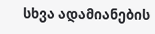სხვა ადამიანების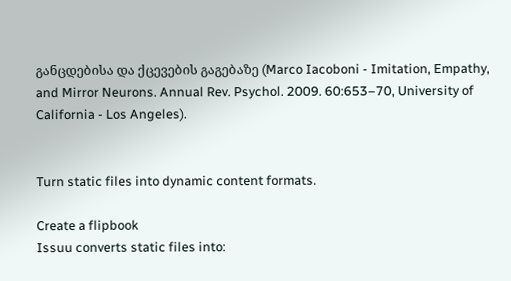განცდებისა და ქცევების გაგებაზე (Marco Iacoboni - Imitation, Empathy, and Mirror Neurons. Annual Rev. Psychol. 2009. 60:653–70, University of California - Los Angeles).


Turn static files into dynamic content formats.

Create a flipbook
Issuu converts static files into: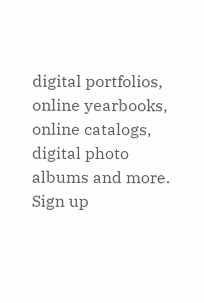digital portfolios, online yearbooks, online catalogs, digital photo albums and more. Sign up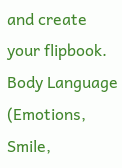and create your flipbook.
Body Language (Emotions, Smile,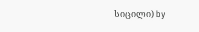სიცილი) by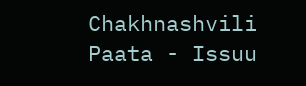Chakhnashvili Paata - Issuu